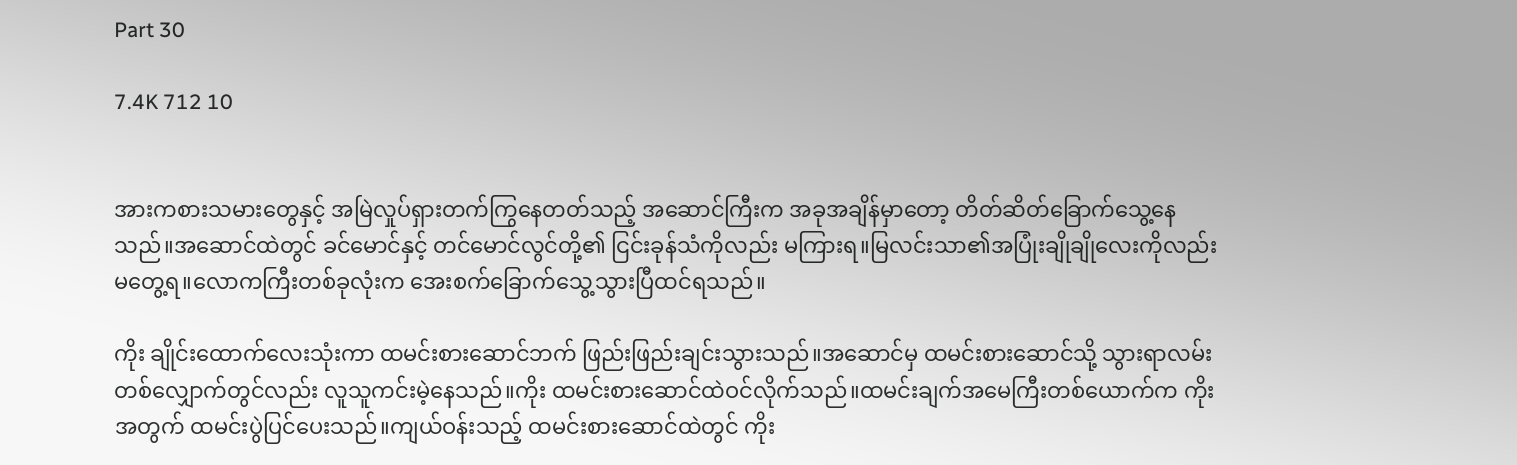Part 30

7.4K 712 10


အားကစားသမားတွေနှင့် အမြဲလှုပ်ရှားတက်ကြွနေတတ်သည့် အဆောင်ကြီးက အခုအချိန်မှာတော့ တိတ်ဆိတ်ခြောက်သွေ့နေသည်။အဆောင်ထဲတွင် ခင်မောင်နှင့် တင်မောင်လွင်တို့၏ ငြင်းခုန်သံကိုလည်း မကြားရ။မြလင်းသာ၏အပြုံးချိုချိုလေးကိုလည်း မတွေ့ရ။လောကကြီးတစ်ခုလုံးက အေးစက်ခြောက်သွေ့သွားပြီထင်ရသည်။

ကိုး ချိုင်းထောက်လေးသုံးကာ ထမင်းစားဆောင်ဘက် ဖြည်းဖြည်းချင်းသွားသည်။အဆောင်မှ ထမင်းစားဆောင်သို့ သွားရာလမ်းတစ်လျှောက်တွင်လည်း လူသူကင်းမဲ့နေသည်။ကိုး ထမင်းစားဆောင်ထဲဝင်လိုက်သည်။ထမင်းချက်အမေကြီးတစ်ယောက်က ကိုးအတွက် ထမင်းပွဲပြင်ပေးသည်။ကျယ်ဝန်းသည့် ထမင်းစားဆောင်ထဲတွင် ကိုး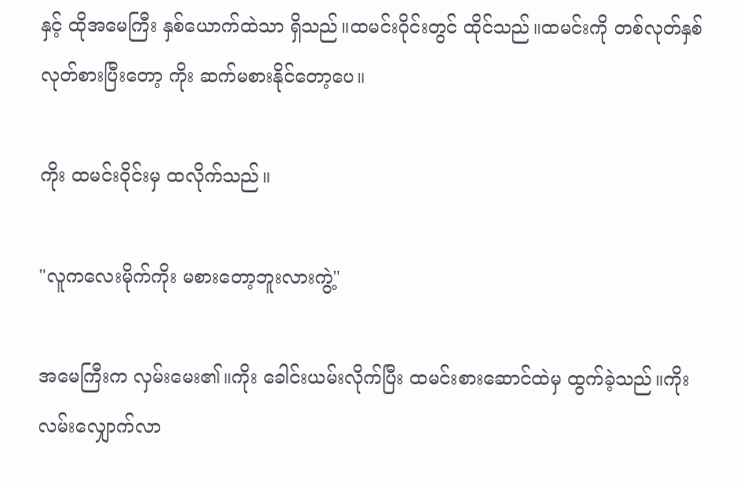နှင့် ထိုအမေကြီး နှစ်ယောက်ထဲသာ ရှိသည်။ထမင်းဝိုင်းတွင် ထိုင်သည်။ထမင်းကို တစ်လုတ်နှစ်လုတ်စားပြီးတော့ ကိုး ဆက်မစားနိုင်တော့ပေ။

ကိုး ထမင်းဝိုင်းမှ ထလိုက်သည်။

"လူကလေးမိုက်ကိုး မစားတော့ဘူးလားကွဲ့"

အမေကြီးက လှမ်းမေး၏။ကိုး ခေါင်းယမ်းလိုက်ပြီး ထမင်းစားဆောင်ထဲမှ ထွက်ခဲ့သည်။ကိုး လမ်းလျှောက်လာ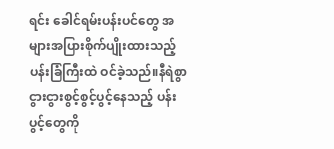ရင်း ခေါင်ရမ်းပန်းပင်တွေ အများအပြားစိုက်ပျိုးထားသည့် ပန်းခြံကြီးထဲ ဝင်ခဲ့သည်။နီရဲစွာငွားငွားစွင့်စွင့်ပွင့်နေသည့် ပန်းပွင့်တွေကို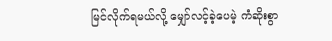မြင်လိုက်ရမယ်လို့ မျှော်လင့်ခဲ့ပေမဲ့ ကံဆိုးစွာ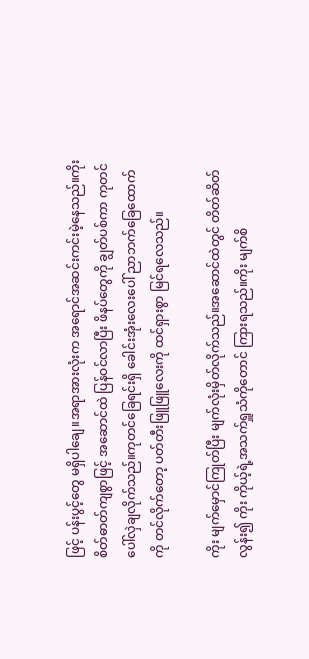ဖြင့် ပန်းပွင့်တွေ မရှိပါချေ။အရာအားလုံးက အရောင်အဆင်းကင်းမဲ့နေသည်။ကိုး စိတ်ဓာတ်ကျစွာဖြင့် အဆောင်ထဲ ပြန်ဝင်လာပြီး ဖိနပ်တွေကို ချွတ်ပစ်ကာ ကုတင်ပေါ်လှဲချလိုက်သည်။ကုတင်ခြေရင်းရှိ ခေါင်းအုံးလေးပေါ် ညာဘက်ခြေထောက်ကို တင်လိုက်တော့ ပတ်တီးဖြူဖြူလေးကို ထင်ရှားစွာ မြင်ရလေသည်။

ကိုး မျက်မှောင်ကြုတ်ပြီး မျက်လုံးမှိတ်လိုက်သည်။အဆောင်ထဲတွင် တိတ်ဆိတ်လွန်း၍ ကိုး ကိုယ့်ရဲ့အသက်ရှူသံကိုတောင် ကြားရသည်။ကိုး မျက်စိ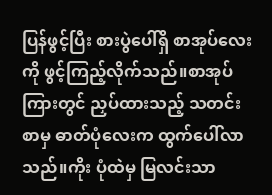ပြန်ဖွင့်ပြီး စားပွဲပေါ်ရှိ စာအုပ်လေးကို ဖွင့်ကြည့်လိုက်သည်။စာအုပ်ကြားတွင် ညှပ်ထားသည့် သတင်းစာမှ ဓာတ်ပုံလေးက ထွက်ပေါ်လာသည်။ကိုး ပုံထဲမှ မြလင်းသာ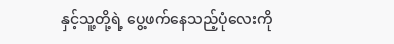နှင့်သူ့တို့ရဲ့ ပွေ့ဖက်နေသည့်ပုံလေးကို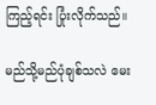ကြည့်ရင်း ပြုံးလိုက်သည်။

မည်သို့မည်ပုံချစ်သလဲ မေး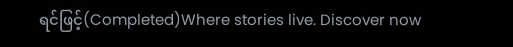ရင်ဖြင့်(Completed)Where stories live. Discover now